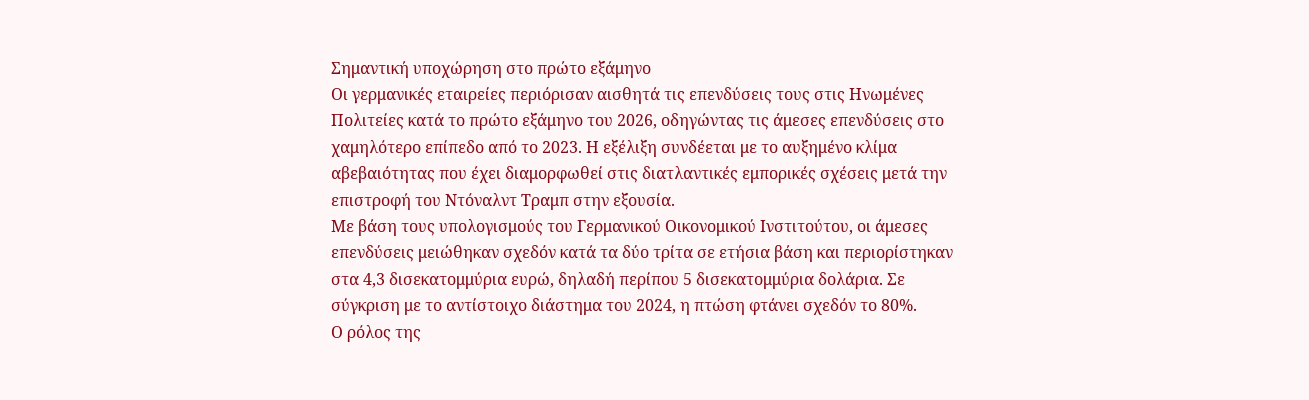Σημαντική υποχώρηση στο πρώτο εξάμηνο
Οι γερμανικές εταιρείες περιόρισαν αισθητά τις επενδύσεις τους στις Ηνωμένες Πολιτείες κατά το πρώτο εξάμηνο του 2026, οδηγώντας τις άμεσες επενδύσεις στο χαμηλότερο επίπεδο από το 2023. Η εξέλιξη συνδέεται με το αυξημένο κλίμα αβεβαιότητας που έχει διαμορφωθεί στις διατλαντικές εμπορικές σχέσεις μετά την επιστροφή του Ντόναλντ Τραμπ στην εξουσία.
Με βάση τους υπολογισμούς του Γερμανικού Οικονομικού Ινστιτούτου, οι άμεσες επενδύσεις μειώθηκαν σχεδόν κατά τα δύο τρίτα σε ετήσια βάση και περιορίστηκαν στα 4,3 δισεκατομμύρια ευρώ, δηλαδή περίπου 5 δισεκατομμύρια δολάρια. Σε σύγκριση με το αντίστοιχο διάστημα του 2024, η πτώση φτάνει σχεδόν το 80%.
Ο ρόλος της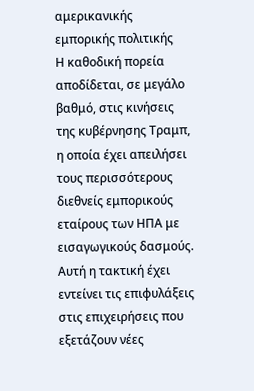αμερικανικής εμπορικής πολιτικής
Η καθοδική πορεία αποδίδεται, σε μεγάλο βαθμό, στις κινήσεις της κυβέρνησης Τραμπ, η οποία έχει απειλήσει τους περισσότερους διεθνείς εμπορικούς εταίρους των ΗΠΑ με εισαγωγικούς δασμούς. Αυτή η τακτική έχει εντείνει τις επιφυλάξεις στις επιχειρήσεις που εξετάζουν νέες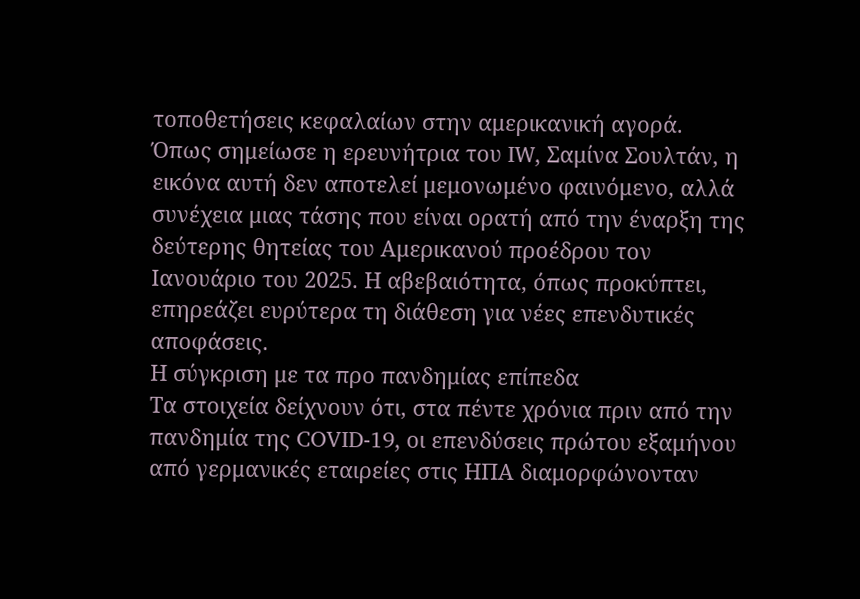τοποθετήσεις κεφαλαίων στην αμερικανική αγορά.
Όπως σημείωσε η ερευνήτρια του IW, Σαμίνα Σουλτάν, η εικόνα αυτή δεν αποτελεί μεμονωμένο φαινόμενο, αλλά συνέχεια μιας τάσης που είναι ορατή από την έναρξη της δεύτερης θητείας του Αμερικανού προέδρου τον Ιανουάριο του 2025. Η αβεβαιότητα, όπως προκύπτει, επηρεάζει ευρύτερα τη διάθεση για νέες επενδυτικές αποφάσεις.
Η σύγκριση με τα προ πανδημίας επίπεδα
Τα στοιχεία δείχνουν ότι, στα πέντε χρόνια πριν από την πανδημία της COVID-19, οι επενδύσεις πρώτου εξαμήνου από γερμανικές εταιρείες στις ΗΠΑ διαμορφώνονταν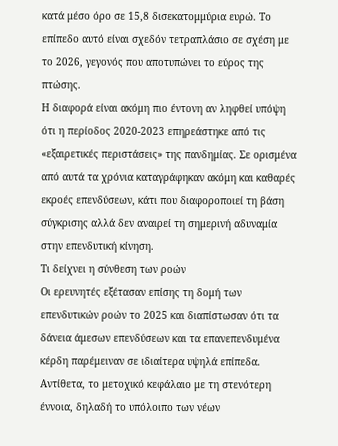κατά μέσο όρο σε 15,8 δισεκατομμύρια ευρώ. Το επίπεδο αυτό είναι σχεδόν τετραπλάσιο σε σχέση με το 2026, γεγονός που αποτυπώνει το εύρος της πτώσης.
Η διαφορά είναι ακόμη πιο έντονη αν ληφθεί υπόψη ότι η περίοδος 2020-2023 επηρεάστηκε από τις «εξαιρετικές περιστάσεις» της πανδημίας. Σε ορισμένα από αυτά τα χρόνια καταγράφηκαν ακόμη και καθαρές εκροές επενδύσεων, κάτι που διαφοροποιεί τη βάση σύγκρισης αλλά δεν αναιρεί τη σημερινή αδυναμία στην επενδυτική κίνηση.
Τι δείχνει η σύνθεση των ροών
Οι ερευνητές εξέτασαν επίσης τη δομή των επενδυτικών ροών το 2025 και διαπίστωσαν ότι τα δάνεια άμεσων επενδύσεων και τα επανεπενδυμένα κέρδη παρέμειναν σε ιδιαίτερα υψηλά επίπεδα. Αντίθετα, το μετοχικό κεφάλαιο με τη στενότερη έννοια, δηλαδή το υπόλοιπο των νέων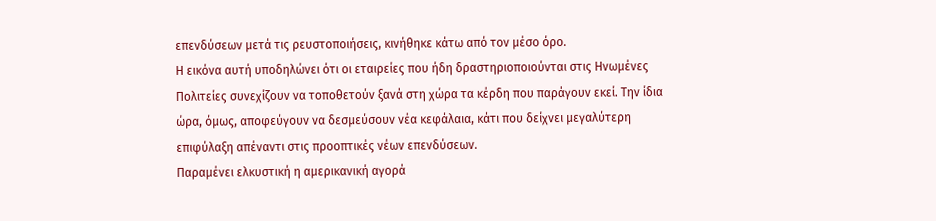επενδύσεων μετά τις ρευστοποιήσεις, κινήθηκε κάτω από τον μέσο όρο.
Η εικόνα αυτή υποδηλώνει ότι οι εταιρείες που ήδη δραστηριοποιούνται στις Ηνωμένες Πολιτείες συνεχίζουν να τοποθετούν ξανά στη χώρα τα κέρδη που παράγουν εκεί. Την ίδια ώρα, όμως, αποφεύγουν να δεσμεύσουν νέα κεφάλαια, κάτι που δείχνει μεγαλύτερη επιφύλαξη απέναντι στις προοπτικές νέων επενδύσεων.
Παραμένει ελκυστική η αμερικανική αγορά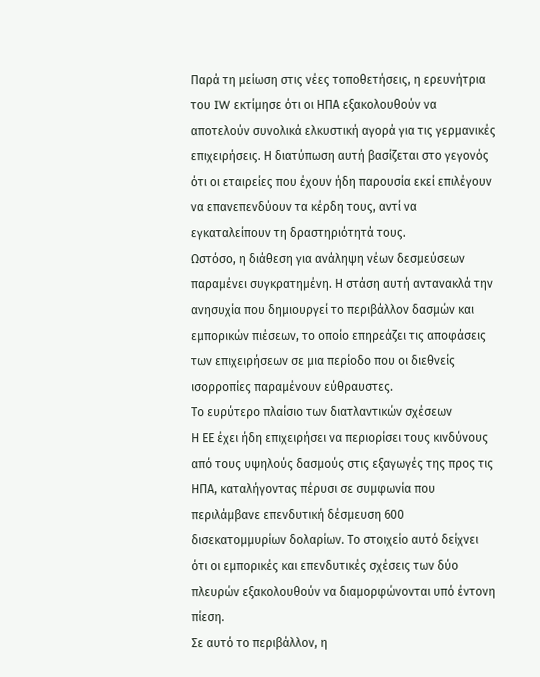Παρά τη μείωση στις νέες τοποθετήσεις, η ερευνήτρια του IW εκτίμησε ότι οι ΗΠΑ εξακολουθούν να αποτελούν συνολικά ελκυστική αγορά για τις γερμανικές επιχειρήσεις. Η διατύπωση αυτή βασίζεται στο γεγονός ότι οι εταιρείες που έχουν ήδη παρουσία εκεί επιλέγουν να επανεπενδύουν τα κέρδη τους, αντί να εγκαταλείπουν τη δραστηριότητά τους.
Ωστόσο, η διάθεση για ανάληψη νέων δεσμεύσεων παραμένει συγκρατημένη. Η στάση αυτή αντανακλά την ανησυχία που δημιουργεί το περιβάλλον δασμών και εμπορικών πιέσεων, το οποίο επηρεάζει τις αποφάσεις των επιχειρήσεων σε μια περίοδο που οι διεθνείς ισορροπίες παραμένουν εύθραυστες.
Το ευρύτερο πλαίσιο των διατλαντικών σχέσεων
Η ΕΕ έχει ήδη επιχειρήσει να περιορίσει τους κινδύνους από τους υψηλούς δασμούς στις εξαγωγές της προς τις ΗΠΑ, καταλήγοντας πέρυσι σε συμφωνία που περιλάμβανε επενδυτική δέσμευση 600 δισεκατομμυρίων δολαρίων. Το στοιχείο αυτό δείχνει ότι οι εμπορικές και επενδυτικές σχέσεις των δύο πλευρών εξακολουθούν να διαμορφώνονται υπό έντονη πίεση.
Σε αυτό το περιβάλλον, η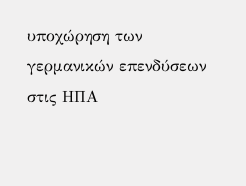υποχώρηση των γερμανικών επενδύσεων στις ΗΠΑ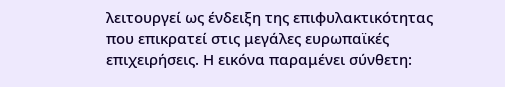λειτουργεί ως ένδειξη της επιφυλακτικότητας που επικρατεί στις μεγάλες ευρωπαϊκές επιχειρήσεις. Η εικόνα παραμένει σύνθετη: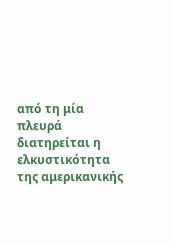από τη μία πλευρά διατηρείται η ελκυστικότητα της αμερικανικής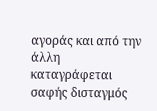αγοράς και από την άλλη καταγράφεται σαφής δισταγμός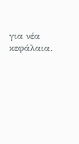για νέα κεφάλαια.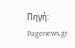Πηγή: Pagenews.gr